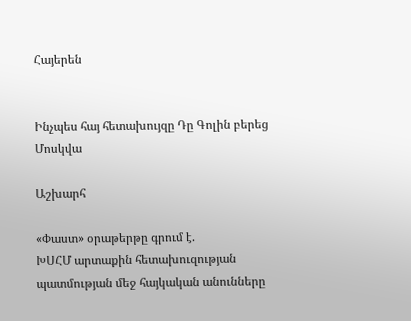Հայերեն


Ինչպես հայ հետախույզը Դը Գոլին բերեց Մոսկվա

Աշխարհ

«Փաստ» օրաթերթը գրում է.
ԽՍՀՄ արտաքին հետախուզության պատմության մեջ հայկական անունները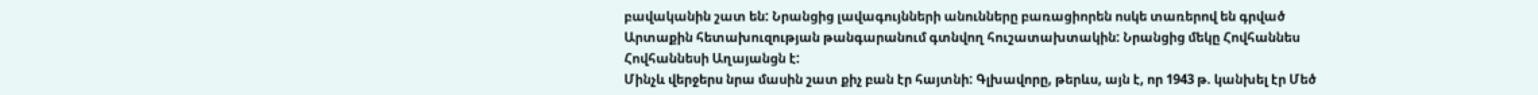բավականին շատ են: Նրանցից լավագույնների անունները բառացիորեն ոսկե տառերով են գրված Արտաքին հետախուզության թանգարանում գտնվող հուշատախտակին: Նրանցից մեկը Հովհաննես Հովհաննեսի Աղայանցն է:
Մինչև վերջերս նրա մասին շատ քիչ բան էր հայտնի: Գլխավորը, թերևս, այն է, որ 1943 թ. կանխել էր Մեծ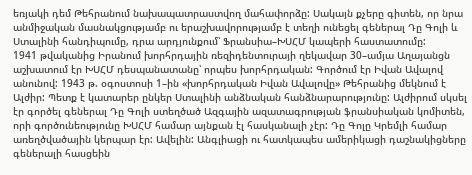եռյակի դեմ Թեհրանում նախապատրաստվող մահափորձը: Սակայն քչերը գիտեն, որ նրա անմիջական մասնակցությամբ ու երաշխավորությամբ է տեղի ունեցել գեներալ Դը Գոլի և Ստալինի հանդիպումը, դրա արդյունքում՝ Ֆրանսիա–ԽՍՀՄ կապերի հաստատումը:
1941 թվականից Իրանում խորհրդային ռեզիդենտուրայի ղեկավար 30–ամյա Աղայանցն աշխատում էր ԽՍՀՄ դեսպանատանը՝ որպես խորհրդական: Գործում էր Իվան Ավալով անունով: 1943 թ. օգոստոսի 1–ին «խորհրդական Իվան Ավալովը» Թեհրանից մեկնում է Ալժիր: Պետք է կատարեր ընկեր Ստալինի անձնական հանձնարարությունը: Ալժիրում սկսել էր գործել գեներալ Դը Գոլի ստեղծած Ազգային ազատագրության ֆրանսիական կոմիտեն, որի գործունեությունը ԽՍՀՄ համար այնքան էլ հասկանալի չէր: Դը Գոլը Կրեմլի համար առեղծվածային կերպար էր: Ավելին: Անգլիացի ու հատկապես ամերիկացի դաշնակիցները գեներալի հասցեին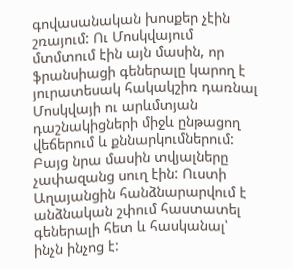գովասանական խոսքեր չէին շռայում: Ու Մոսկվայում մտմտում էին այն մասին, որ ֆրանսիացի գեներալը կարող է յուրատեսակ հակակշիռ դառնալ Մոսկվայի ու արևմտյան դաշնակիցների միջև ընթացող վեճերում և քննարկումներում: Բայց նրա մասին տվյալները չափազանց սուղ էին: Ուստի Աղայանցին հանձնարարվում է անձնական շփում հաստատել գեներալի հետ և հասկանալ՝ ինչն ինչոց է: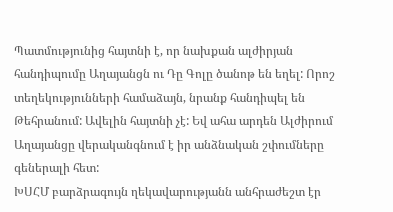Պատմությունից հայտնի է, որ նախքան ալժիրյան հանդիպումը Աղայանցն ու Դը Գոլը ծանոթ են եղել: Որոշ տեղեկությունների համաձայն, նրանք հանդիպել են Թեհրանում: Ավելին հայտնի չէ: Եվ ահա արդեն Ալժիրում Աղայանցը վերականգնում է իր անձնական շփումները գեներալի հետ:
ԽՍՀՄ բարձրագույն ղեկավարությանն անհրաժեշտ էր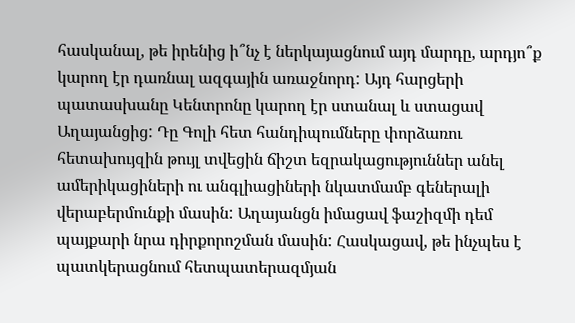հասկանալ, թե իրենից ի՞նչ է ներկայացնում այդ մարդը, արդյո՞ք կարող էր դառնալ ազգային առաջնորդ: Այդ հարցերի պատասխանը Կենտրոնը կարող էր ստանալ և ստացավ Աղայանցից: Դը Գոլի հետ հանդիպումները փորձառու հետախույզին թույլ տվեցին ճիշտ եզրակացություններ անել ամերիկացիների ու անգլիացիների նկատմամբ գեներալի վերաբերմունքի մասին: Աղայանցն իմացավ ֆաշիզմի դեմ պայքարի նրա դիրքորոշման մասին: Հասկացավ, թե ինչպես է պատկերացնում հետպատերազմյան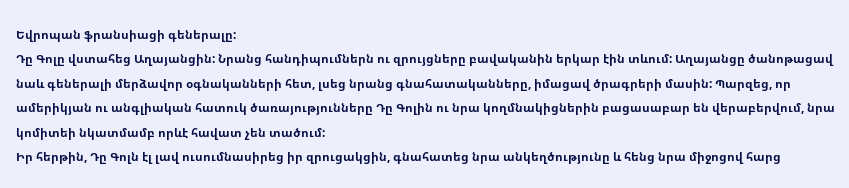Եվրոպան ֆրանսիացի գեներալը:
Դը Գոլը վստահեց Աղայանցին: Նրանց հանդիպումներն ու զրույցները բավականին երկար էին տևում: Աղայանցը ծանոթացավ նաև գեներալի մերձավոր օգնականների հետ, լսեց նրանց գնահատականները, իմացավ ծրագրերի մասին: Պարզեց, որ ամերիկյան ու անգլիական հատուկ ծառայությունները Դը Գոլին ու նրա կողմնակիցներին բացասաբար են վերաբերվում, նրա կոմիտեի նկատմամբ որևէ հավատ չեն տածում:
Իր հերթին, Դը Գոլն էլ լավ ուսումնասիրեց իր զրուցակցին, գնահատեց նրա անկեղծությունը և հենց նրա միջոցով հարց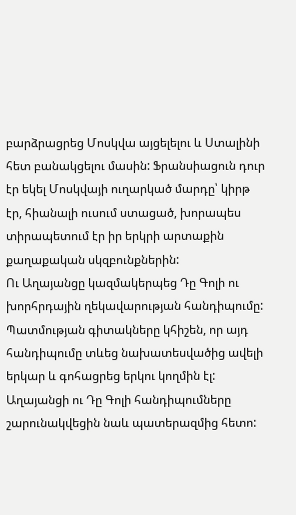բարձրացրեց Մոսկվա այցելելու և Ստալինի հետ բանակցելու մասին: Ֆրանսիացուն դուր էր եկել Մոսկվայի ուղարկած մարդը՝ կիրթ էր, հիանալի ուսում ստացած, խորապես տիրապետում էր իր երկրի արտաքին քաղաքական սկզբունքներին:
Ու Աղայանցը կազմակերպեց Դը Գոլի ու խորհրդային ղեկավարության հանդիպումը: Պատմության գիտակները կհիշեն, որ այդ հանդիպումը տևեց նախատեսվածից ավելի երկար և գոհացրեց երկու կողմին էլ:
Աղայանցի ու Դը Գոլի հանդիպումները շարունակվեցին նաև պատերազմից հետո: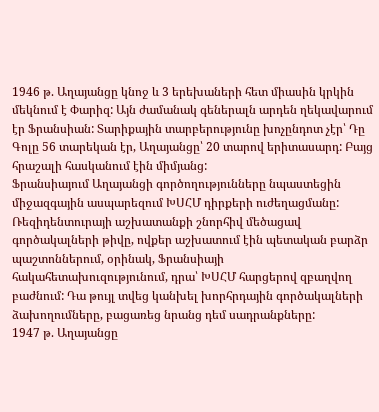1946 թ. Աղայանցը կնոջ և 3 երեխաների հետ միասին կրկին մեկնում է Փարիզ: Այն ժամանակ գեներալն արդեն ղեկավարում էր Ֆրանսիան: Տարիքային տարբերությունը խոչընդոտ չէր՝ Դը Գոլը 56 տարեկան էր, Աղայանցը՝ 20 տարով երիտասարդ: Բայց հրաշալի հասկանում էին միմյանց:
Ֆրանսիայում Աղայանցի գործողությունները նպաստեցին միջազգային ասպարեզում ԽՍՀՄ դիրքերի ուժեղացմանը: Ռեզիդենտուրայի աշխատանքի շնորհիվ մեծացավ գործակալների թիվը, ովքեր աշխատում էին պետական բարձր պաշտոններում, օրինակ, Ֆրանսիայի հակահետախուզությունում, դրա՝ ԽՍՀՄ հարցերով զբաղվող բաժնում: Դա թույլ տվեց կանխել խորհրդային գործակալների ձախողումները, բացառեց նրանց դեմ սադրանքները:
1947 թ. Աղայանցը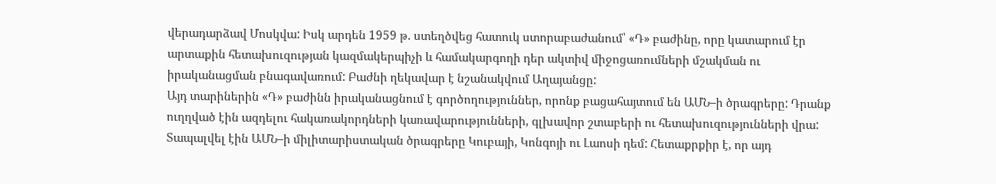վերադարձավ Մոսկվա: Իսկ արդեն 1959 թ. ստեղծվեց հատուկ ստորաբաժանում՝ «Դ» բաժինը, որը կատարում էր արտաքին հետախուզության կազմակերպիչի և համակարգողի դեր ակտիվ միջոցառումների մշակման ու իրականացման բնագավառում: Բաժնի ղեկավար է նշանակվում Աղայանցը:
Այդ տարիներին «Դ» բաժինն իրականացնում է գործողություններ, որոնք բացահայտում են ԱՄՆ–ի ծրագրերը: Դրանք ուղղված էին ազդելու հակառակորդների կառավարությունների, գլխավոր շտաբերի ու հետախուզությունների վրա: Տապալվել էին ԱՄՆ–ի միլիտարիստական ծրագրերը Կուբայի, Կոնգոյի ու Լաոսի դեմ: Հետաքրքիր է, որ այդ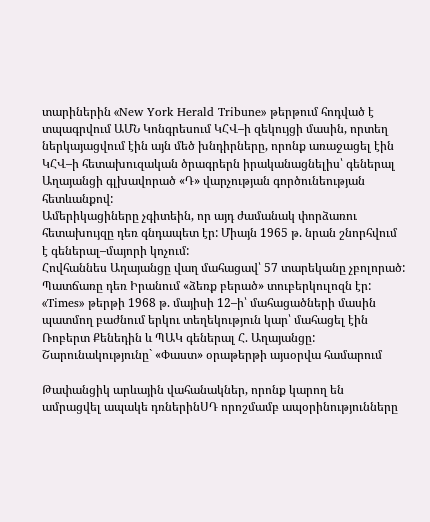տարիներին «New York Herald Tribune» թերթում հոդված է տպագրվում ԱՄՆ Կոնգրեսում ԿՀՎ–ի զեկույցի մասին, որտեղ ներկայացվում էին այն մեծ խնդիրները, որոնք առաջացել էին ԿՀՎ–ի հետախուզական ծրագրերն իրականացնելիս՝ գեներալ Աղայանցի գլխավորած «Դ» վարչության գործունեության հետևանքով:
Ամերիկացիները չգիտեին, որ այդ ժամանակ փորձառու հետախույզը դեռ գնդապետ էր: Միայն 1965 թ. նրան շնորհվում է գեներալ–մայորի կոչում:
Հովհաննես Աղայանցը վաղ մահացավ՝ 57 տարեկանը չբոլորած: Պատճառը դեռ Իրանում «ձեռք բերած» տուբերկուլոզն էր:
«Times» թերթի 1968 թ. մայիսի 12–ի՝ մահացածների մասին պատմող բաժնում երկու տեղեկություն կար՝ մահացել էին Ռոբերտ Քենեդին և ՊԱԿ գեներալ Հ. Աղայանցը:
Շարունակությունը` «Փաստ» օրաթերթի այսօրվա համարում

Թափանցիկ արևային վահանակներ, որոնք կարող են ամրացվել ապակե դռներինՍԴ որոշմամբ ապօրինությունները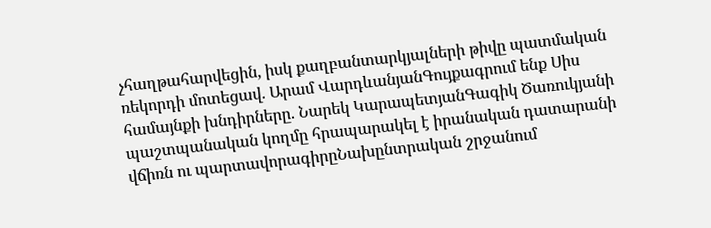չհաղթահարվեցին, իսկ քաղբանտարկյալների թիվը պատմական ռեկորդի մոտեցավ. Արամ ՎարդևանյանԳույքագրում ենք Սիս համայնքի խնդիրները. Նարեկ ԿարապետյանԳագիկ Ծառուկյանի պաշտպանական կողմը հրապարակել է իրանական դատարանի վճիռն ու պարտավորագիրըՆախընտրական շրջանում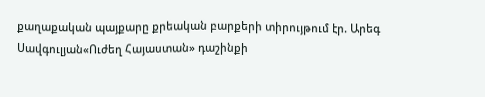քաղաքական պայքարը քրեական բարքերի տիրույթում էր. Արեգ Սավգուլյան«Ուժեղ Հայաստան» դաշինքի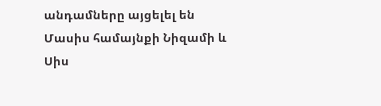անդամները այցելել են Մասիս համայնքի Նիզամի և Սիս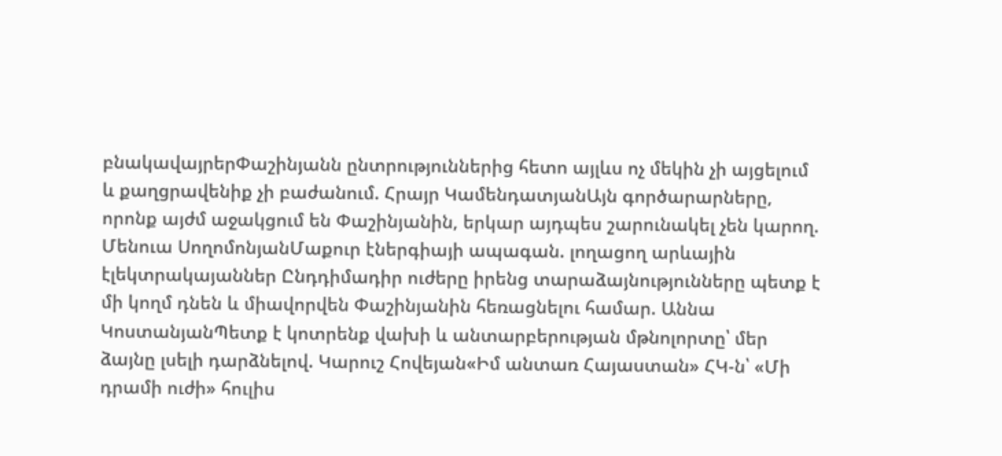բնակավայրերՓաշինյանն ընտրություններից հետո այլևս ոչ մեկին չի այցելում և քաղցրավենիք չի բաժանում. Հրայր ԿամենդատյանԱյն գործարարները, որոնք այժմ աջակցում են Փաշինյանին, երկար այդպես շարունակել չեն կարող. Մենուա ՍողոմոնյանՄաքուր էներգիայի ապագան. լողացող արևային էլեկտրակայաններ Ընդդիմադիր ուժերը իրենց տարաձայնությունները պետք է մի կողմ դնեն և միավորվեն Փաշինյանին հեռացնելու համար. Աննա ԿոստանյանՊետք է կոտրենք վախի և անտարբերության մթնոլորտը՝ մեր ձայնը լսելի դարձնելով. Կարուշ Հովեյան«Իմ անտառ Հայաստան» ՀԿ-ն՝ «Մի դրամի ուժի» հուլիս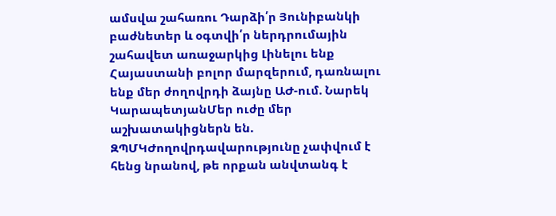ամսվա շահառու Դարձի՛ր Յունիբանկի բաժնետեր և օգտվի՛ր ներդրումային շահավետ առաջարկից Լինելու ենք Հայաստանի բոլոր մարզերում, դառնալու ենք մեր ժողովրդի ձայնը ԱԺ-ում. Նարեկ ԿարապետյանՄեր ուժը մեր աշխատակիցներն են. ԶՊՄԿԺողովրդավարությունը չափվում է հենց նրանով, թե որքան անվտանգ է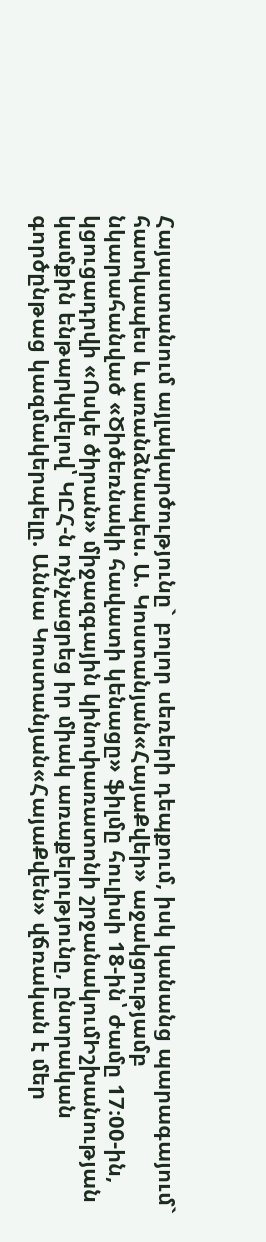Հայաստանում այլակարծությունը` բոլոր սեռերի դեպքում, իսկ կանանց պարագայում` հատկապես և առանձնապես. Ա. Կոստանյան«ՀայաՔվեի» աջակցությամբ նկարահանված «Ծիծեռնակի հավատի կենացը» ֆիլմը հուլիսի 18-ին՝ ժամը 17։00-ին, կցուցադրվի «Ոսկե ծիրան» միջազգային կինոփառատոնի շրջանակումԻշխանության կամքին ենթարկվելով՝ ԿԸՀ-ն ոչնչացրեց իր միակ առաքելությունը, ընտրական գործընթաց կազմակերպելը. Աննա Կոստանյան«ՀայաՔվեն» վճռական է մեր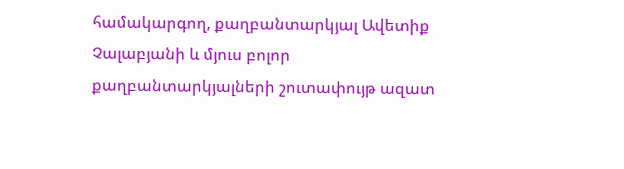համակարգող, քաղբանտարկյալ Ավետիք Չալաբյանի և մյուս բոլոր քաղբանտարկյալների շուտափույթ ազատ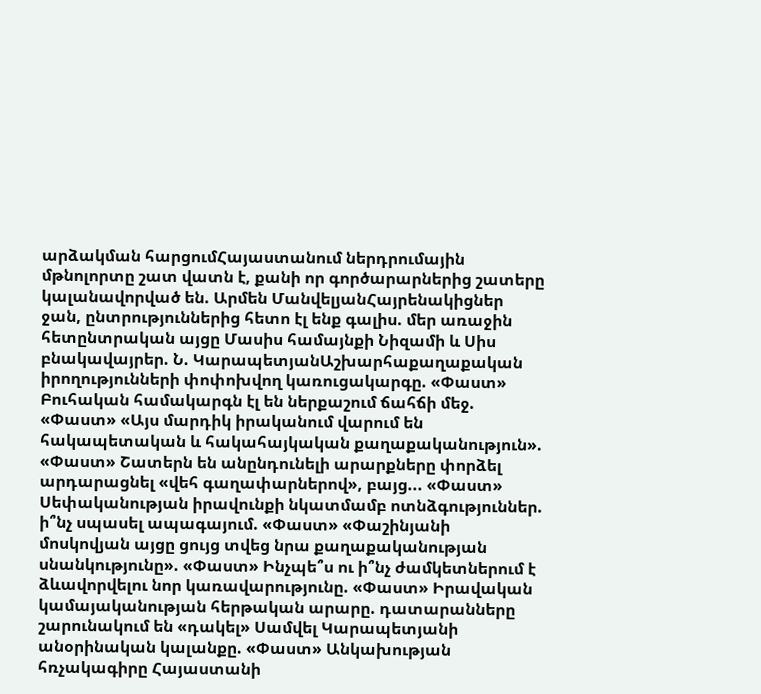արձակման հարցումՀայաստանում ներդրումային մթնոլորտը շատ վատն է, քանի որ գործարարներից շատերը կալանավորված են. Արմեն ՄանվելյանՀայրենակիցներ ջան, ընտրություններից հետո էլ ենք գալիս. մեր առաջին հետընտրական այցը Մասիս համայնքի Նիզամի և Սիս բնակավայրեր. Ն. ԿարապետյանԱշխարհաքաղաքական իրողությունների փոփոխվող կառուցակարգը. «Փաստ» Բուհական համակարգն էլ են ներքաշում ճահճի մեջ. «Փաստ» «Այս մարդիկ իրականում վարում են հակապետական և հակահայկական քաղաքականություն». «Փաստ» Շատերն են անընդունելի արարքները փորձել արդարացնել «վեհ գաղափարներով», բայց... «Փաստ» Սեփականության իրավունքի նկատմամբ ոտնձգություններ. ի՞նչ սպասել ապագայում. «Փաստ» «Փաշինյանի մոսկովյան այցը ցույց տվեց նրա քաղաքականության սնանկությունը». «Փաստ» Ինչպե՞ս ու ի՞նչ ժամկետներում է ձևավորվելու նոր կառավարությունը. «Փաստ» Իրավական կամայականության հերթական արարը. դատարանները շարունակում են «դակել» Սամվել Կարապետյանի անօրինական կալանքը. «Փաստ» Անկախության հռչակագիրը Հայաստանի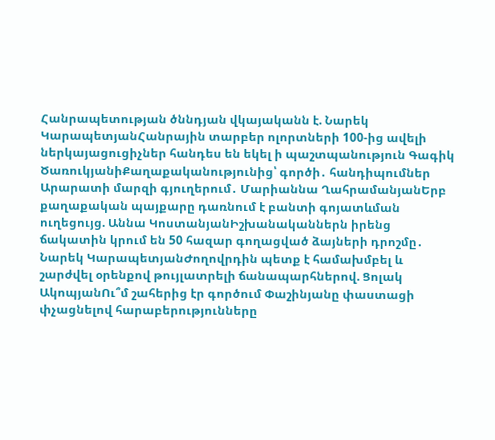Հանրապետության ծննդյան վկայականն է. Նարեկ ԿարապետյանՀանրային տարբեր ոլորտների 100-ից ավելի ներկայացուցիչներ հանդես են եկել ի պաշտպանություն Գագիկ ԾառուկյանիՔաղաքականությունից՝ գործի․ հանդիպումներ Արարատի մարզի գյուղերում․ Մարիաննա ՂահրամանյանԵրբ քաղաքական պայքարը դառնում է բանտի գոյատևման ուղեցույց. Աննա ԿոստանյանԻշխանականներն իրենց ճակատին կրում են 50 հազար գողացված ձայների դրոշմը․ Նարեկ ԿարապետյանԺողովրդին պետք է համախմբել և շարժվել օրենքով թույլատրելի ճանապարհներով. Ցոլակ ԱկոպյանՈւ՞մ շահերից էր գործում Փաշինյանը փաստացի փչացնելով հարաբերությունները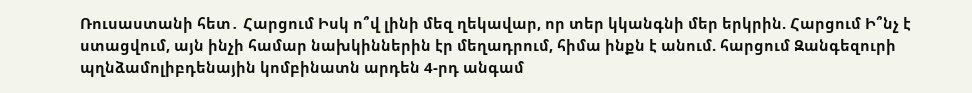Ռուսաստանի հետ․ Հարցում Իսկ ո՞վ լինի մեզ ղեկավար, որ տեր կկանգնի մեր երկրին. Հարցում Ի՞նչ է ստացվում, այն ինչի համար նախկիններին էր մեղադրում, հիմա ինքն է անում. հարցում Զանգեզուրի պղնձամոլիբդենային կոմբինատն արդեն 4-րդ անգամ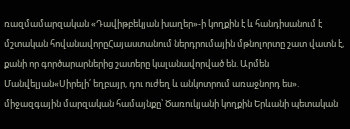ռազմամարզական «Դավիթբեկյան խաղեր»-ի կողքին է և հանդիսանում է մշտական հովանավորըՀայաստանում ներդրումային մթնոլորտը շատ վատն է, քանի որ գործարարներից շատերը կալանավորված են. Արմեն Մանվելյան«Սիրելի՛ եղբայր, դու ուժեղ և անկոտրում առաջնորդ ես». միջազգային մարզական համայնքը՝ Ծառուկյանի կողքին Երևանի պետական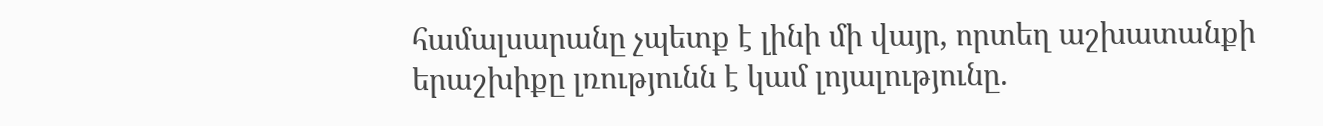համալսարանը չպետք է լինի մի վայր, որտեղ աշխատանքի երաշխիքը լռությունն է կամ լոյալությունը.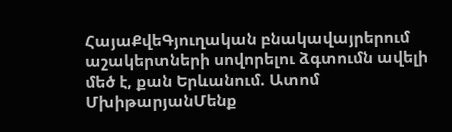ՀայաՔվեԳյուղական բնակավայրերում աշակերտների սովորելու ձգտումն ավելի մեծ է, քան Երևանում. Ատոմ ՄխիթարյանՄենք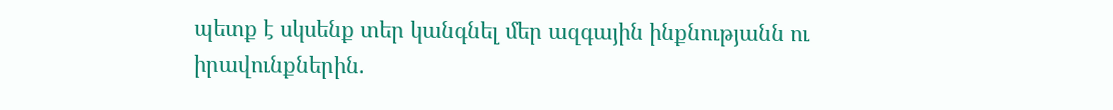պետք է սկսենք տեր կանգնել մեր ազգային ինքնությանն ու իրավունքներին.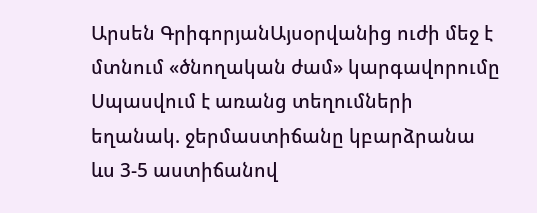Արսեն ԳրիգորյանԱյսօրվանից ուժի մեջ է մտնում «ծնողական ժամ» կարգավորումը Սպասվում է առանց տեղումների եղանակ. ջերմաստիճանը կբարձրանա ևս 3-5 աստիճանով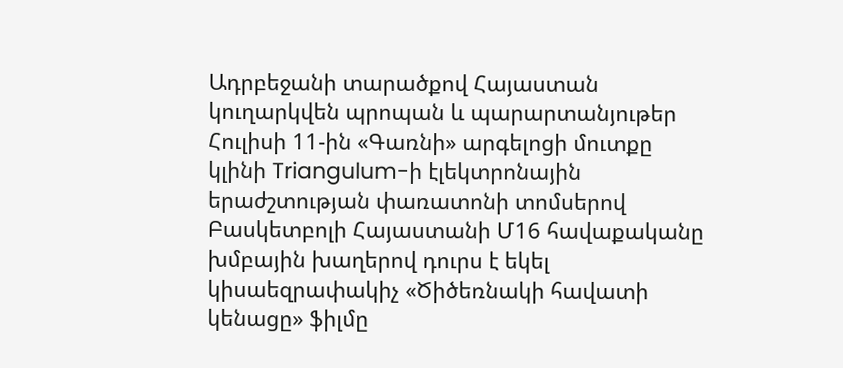Ադրբեջանի տարածքով Հայաստան կուղարկվեն պրոպան և պարարտանյութեր Հուլիսի 11-ին «Գառնի» արգելոցի մուտքը կլինի Triangulum-ի էլեկտրոնային երաժշտության փառատոնի տոմսերով Բասկետբոլի Հայաստանի Մ16 հավաքականը խմբային խաղերով դուրս է եկել կիսաեզրափակիչ «Ծիծեռնակի հավատի կենացը» ֆիլմը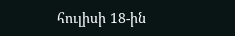հուլիսի 18-ին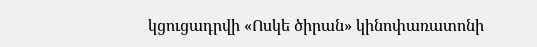կցուցադրվի «Ոսկե ծիրան» կինոփառատոնի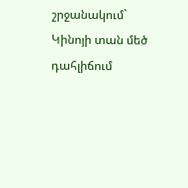շրջանակում` Կինոյի տան մեծ դահլիճում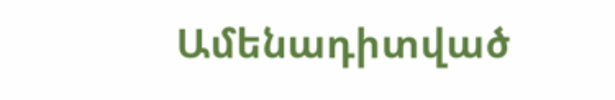Ամենադիտված